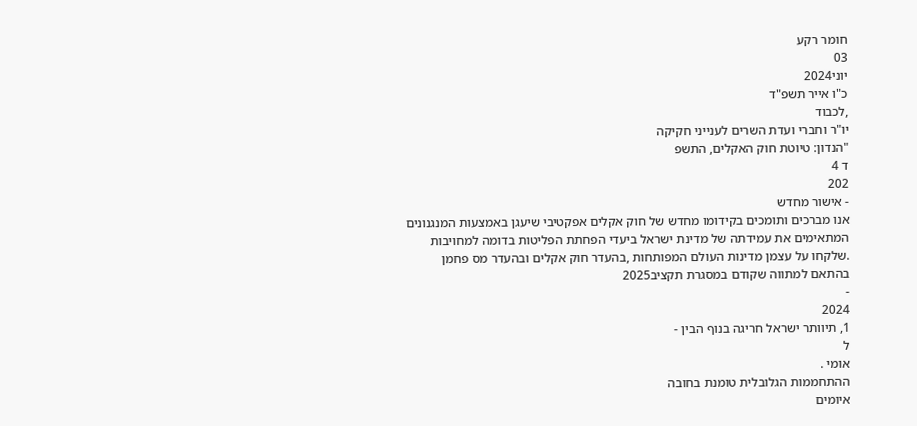חומר רקע
03
יוני2024
כ"ו אייר תשפ"ד
,לכבוד
יו"ר וחברי ועדת השרים לענייני חקיקה
"הנדון: טיוטת חוק האקלים, התשפ
ד 4
202
- אישור מחדש
אנו מברכים ותומכים בקידומו מחדש של חוק אקלים אפקטיבי שיעגן באמצעות המנגנונים
המתאימים את עמידתה של מדינת ישראל ביעדי הפחתת הפליטות בדומה למחויבות
.שלקחו על עצמן מדינות העולם המפותחות ,בהעדר חוק אקלים ובהעדר מס פחמן
בהתאם למתווה שקודם במסגרת תקציב2025
-
2024
1, תיוותר ישראל חריגה בנוף הבין -
ל
אומי .
ההתחממות הגלובלית טומנת בחובה
איומים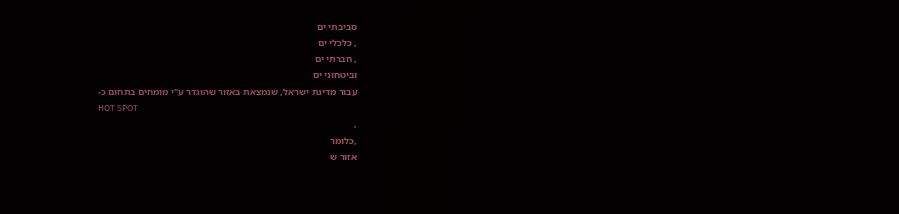סביבתי ים
, כלכלי ים
, חברתי ים
וביטחוני ים
עבור מדינת ישראל, שנמצאת באזור שהוגדר ע"י מומחים בתחום כ-
HOT SPOT
,
,כלומר
אזור ש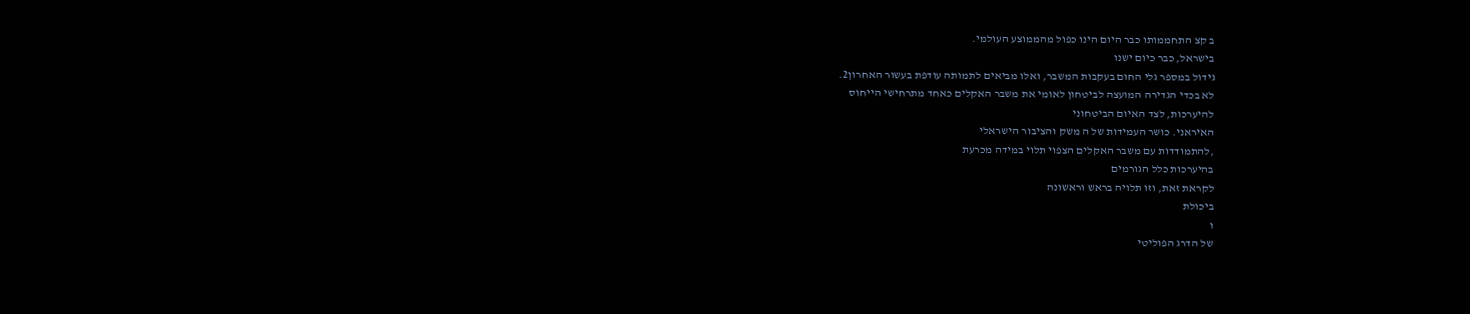ב קצ התחממותו כבר היום הינו כפול מהממוצע העולמי.
בישראל, כבר כיום ישנו
גידול במספר גלי החום בעקבות המשבר, ואלו מביאים לתמותה עודפת בעשור האחרון2.
לא בכדי הגדירה המועצה לביטחון לאומי את משבר האקלים כאחד מתרחישי הייחוס
להיערכות, לצד האיום הביטחוני
האיראני. כושר העמידות של ה משק והציבור הישראלי
,להתמודדות עם משבר האקלים הצפוי תלוי במידה מכרעת
בהיערכות כלל הגורמים
לקראת זאת, וזו תלויה בראש וראשונה
ביכולת
ו
של הדרג הפוליטי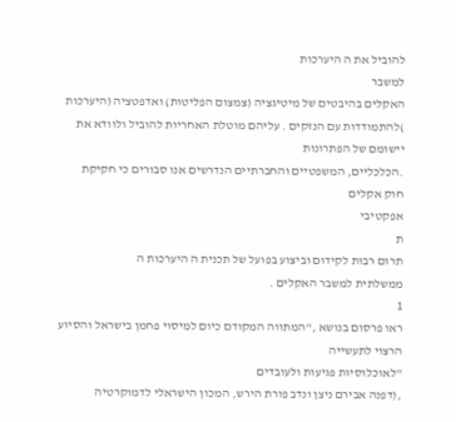להוביל את ה היערכות
למשבר
האקלים בהיבטים של מיטיגציה (צמצום הפליטות) ואדפטציה (היערכות
)להתמודדות עם הנזקים . עליהם מוטלת האחריות להוביל ולוודא את יישומם של הפתרונות
.הכלכליים, המשפטיים והחברתיים הנדרשים אנו סבורים כי חקיקת
חוק אקלים
אפקטיבי
ת
תרום רבות לקידום וביצוע בפועל של תכנית ה היערכות ה
ממשלתית למשבר האקלים .
1
ראו פרסום בנושא ,"המתווה המקודם כיום למיסוי פחמן בישראל והסיוע הרצוי לתעשייה
"לאוכלוסיות פגיעות ולעובדים
,(דפנה אבירם ניצן ונדב פורת הירש, המכון הישראלי לדמוקרטיה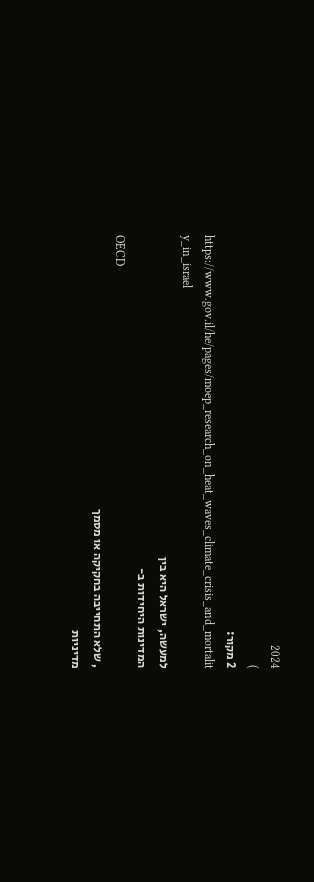2024
)
2 מקור:
https://www.gov.il/he/pages/moep_research_on_heat_waves_climate_crisis_and_mortalit
y_in_israel
למעשה, ישראל היא בין
המדינות היחידות ב-
OECD
, שלא התחייבה בחקיקה או מסמך
מדיניות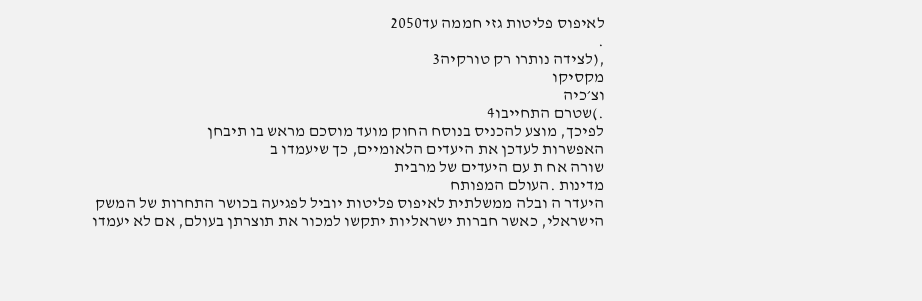לאיפוס פליטות גזי חממה עד2050
.
,(לצידה נותרו רק טורקיה3
מקסיקו
וצ׳כיה
.)שטרם התחייבו4
לפיכך, מוצע להכניס בנוסח החוק מועד מוסכם מראש בו תיבחן
האפשרות לעדכן את היעדים הלאומיים, כך שיעמדו ב
שורה אח ת עם היעדים של מרבית
מדינות .העולם המפותח
היעדר ה ובלה ממשלתית לאיפוס פליטות יוביל לפגיעה בכושר התחרות של המשק
הישראלי, כאשר חברות ישראליות יתקשו למכור את תוצרתן בעולם, אם לא יעמדו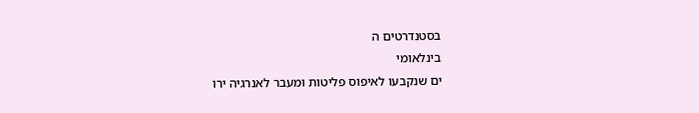בסטנדרטים ה
בינלאומי
ים שנקבעו לאיפוס פליטות ומעבר לאנרגיה ירו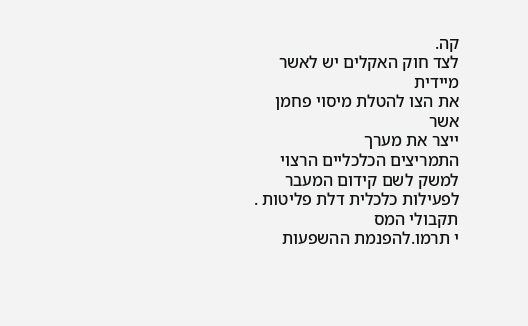קה.
לצד חוק האקלים יש לאשר מיידית
את הצו להטלת מיסוי פחמן
אשר
ייצר את מערך
התמריצים הכלכליים הרצוי למשק לשם קידום המעבר לפעילות כלכלית דלת פליטות .
תקבולי המס
י תרמו.להפנמת ההשפעות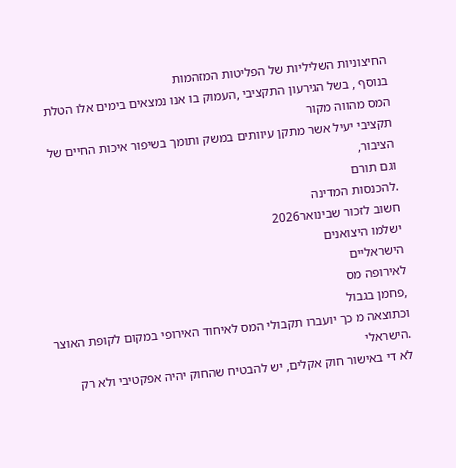החיצוניות השליליות של הפליטות המזהמות
בנוסף , בשל הגירעון התקציבי ,העמוק בו אנו נמצאים בימים אלו הטלת המס מהווה מקור
תקציבי יעיל אשר מתקן עיוותים במשק ותומך בשיפור איכות החיים של הציבור,
וגם תורם
.להכנסות המדינה
חשוב לזכור שבינואר2026
ישלמו היצואנים
הישראליים
לאירופה מס
,פחמן בגבול
וכתוצאה מ כך יועברו תקבולי המס לאיחוד האירופי במקום לקופת האוצר
.הישראלי
לא די באישור חוק אקלים, יש להבטיח שהחוק יהיה אפקטיבי ולא רק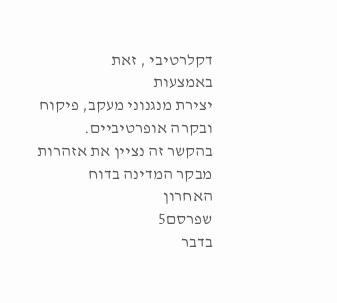דקלרטיבי , זאת
באמצעות
יצירת מנגנוני מעקב, פיקוח ובקרה אופרטיביים.
בהקשר זה נציין את אזהרות
מבקר המדינה בדוח
האחרון
שפרסם5
בדבר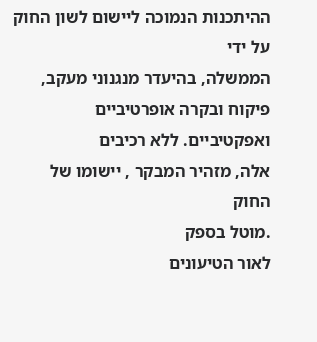ההיתכנות הנמוכה ליישום לשון החוק על ידי
הממשלה, בהיעדר מנגנוני מעקב, פיקוח ובקרה אופרטיביים ואפקטיביים. ללא רכיבים
אלה, מזהיר המבקר , יישומו של החוק
.מוטל בספק
לאור הטיעונים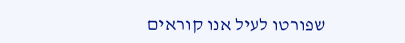שפורטו לעיל אנו קוראים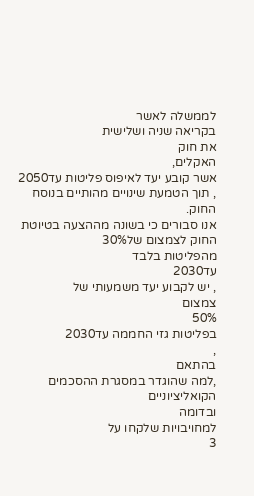לממשלה לאשר
בקריאה שניה ושלישית
את חוק
האקלים,
אשר קובע יעד לאיפוס פליטות עד2050
, תוך הטמעת שינויים מהותיים בנוסח
החוק.
אנו סבורים כי בשונה מההצעה בטיוטת החוק לצמצום של30%
מהפליטות בלבד
עד2030
, יש לקבוע יעד משמעותי של
צמצום
50%
בפליטות גזי החממה עד2030
,
בהתאם
,למה שהוגדר במסגרת ההסכמים הקואליציוניים
ובדומה
למחויבויות שלקחו על
3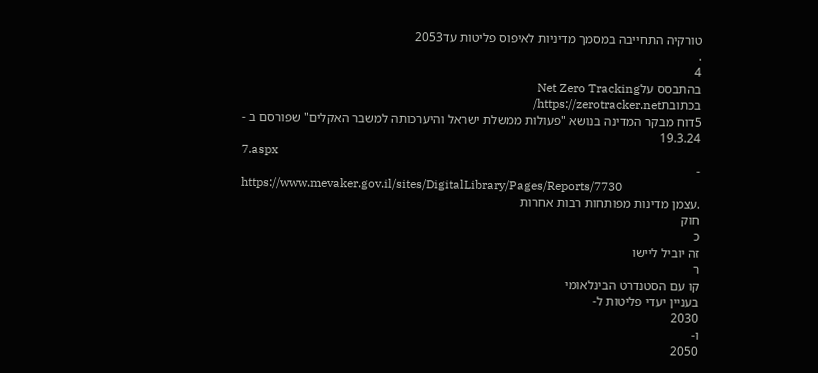טורקיה התחייבה במסמך מדיניות לאיפוס פליטות עד2053
.
4
בהתבסס עלNet Zero Tracking
בכתובתhttps://zerotracker.net/
5דוח מבקר המדינה בנושא "פעולות ממשלת ישראל והיערכותה למשבר האקלים" שפורסם ב -
19.3.24
7.aspx
-
https://www.mevaker.gov.il/sites/DigitalLibrary/Pages/Reports/7730
.עצמן מדינות מפותחות רבות אחרות
חוק
כ
זה יוביל ליישו
ר
קו עם הסטנדרט הבינלאומי
בעניין יעדי פליטות ל-
2030
ו-
2050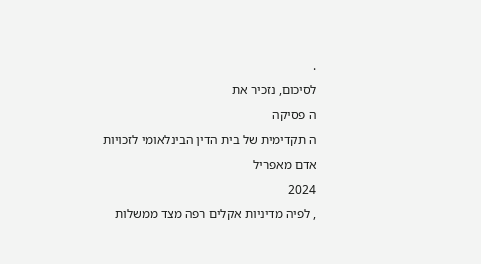.
לסיכום, נזכיר את
ה פסיקה
ה תקדימית של בית הדין הבינלאומי לזכויות אדם מאפריל
2024
, לפיה מדיניות אקלים רפה מצד ממשלות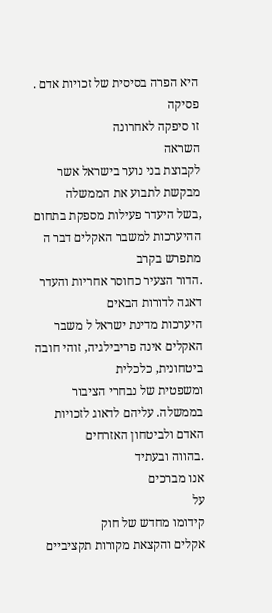היא הפרה בסיסית של זכויות אדם . פסיקה
זו סיפקה לאחרונה
השראה
לקבוצת בני נוער בישראל אשר מבקשת לתבוע את הממשלה
,בשל היעדר פעילות מספקת בתחום ההיערכות למשבר האקלים דבר ה מתפרש בקרב
.הדור הצעיר כחוסר אחריות והעדר דאגה לדורות הבאים
היערכות מדינת ישראל ל משבר האקלים אינה פריבילגיה, זוהי חובה ביטחונית, כלכלית
ומשפטית של נבחרי הציבור בממשלה. עליהם לדאוג לזכויות האדם ולביטחון האזרחים
.בהווה ובעתיד
אנו מברכים
על
קידומו מחדש של חוק
אקלים והקצאת מקורות תקציביים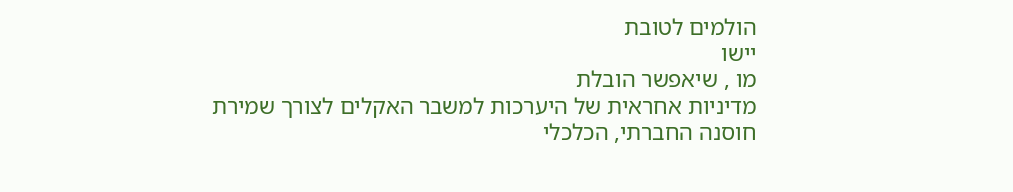הולמים לטובת
יישו
מו , שיאפשר הובלת
מדיניות אחראית של היערכות למשבר האקלים לצורך שמירת
חוסנה החברתי, הכלכלי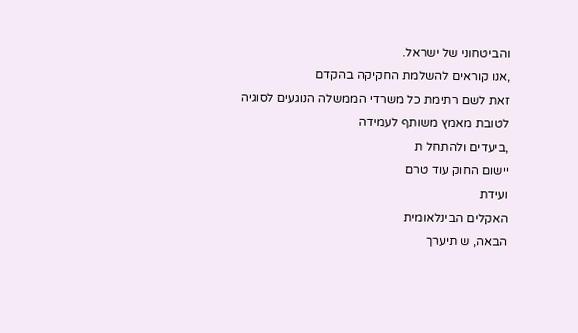והביטחוני של ישראל.
,אנו קוראים להשלמת החקיקה בהקדם
זאת לשם רתימת כל משרדי הממשלה הנוגעים לסוגיה
לטובת מאמץ משותף לעמידה
,ביעדים ולהתחל ת
יישום החוק עוד טרם
ועידת
האקלים הבינלאומית
הבאה, ש תיערך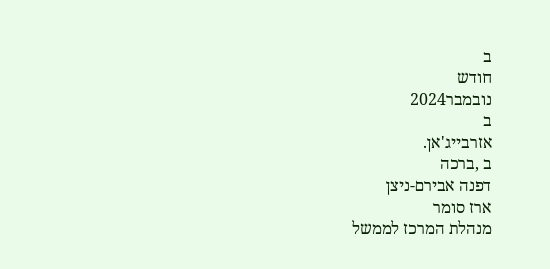ב
חודש
נובמבר2024
ב
אזרבייג'אן.
ב ,ברכה
דפנה אבירם-ניצן
ארז סומר
מנהלת המרכז לממשל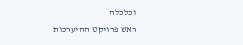וכלכלה
ראש פרויקט ההיערכות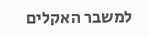למשבר האקלים